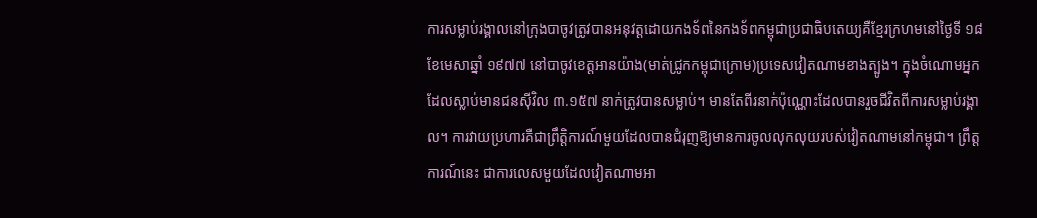ការសម្លាប់រង្គាលនៅក្រុងបាចូវត្រូវបានអនុវត្តដោយកងទ័ពនៃកងទ័ពកម្ពុជាប្រជាធិបតេយ្យគឺខ្មែរក្រហមនៅថ្ងៃទី ១៨ ខែមេសាឆ្នាំ ១៩៧៧ នៅបាចូវខេត្តអានយ៉ាង(មាត់ជ្រូកកម្ពុជាក្រោម)ប្រទេសវៀតណាមខាងត្បូង។ ក្នុងចំណោមអ្នកដែលស្លាប់មានជនស៊ីវិល ៣.១៥៧ នាក់ត្រូវបានសម្លាប់។ មានតែពីរនាក់ប៉ុណ្ណោះដែលបានរួចជីវិតពីការសម្លាប់រង្គាល។ ការវាយប្រហារគឺជាព្រឹត្តិការណ៍មួយដែលបានជំរុញឱ្យមានការចូលលុកលុយរបស់វៀតណាមនៅកម្ពុជា។ ព្រឹត្តការណ៍នេះ ជាការលេសមួយដែលវៀតណាមអា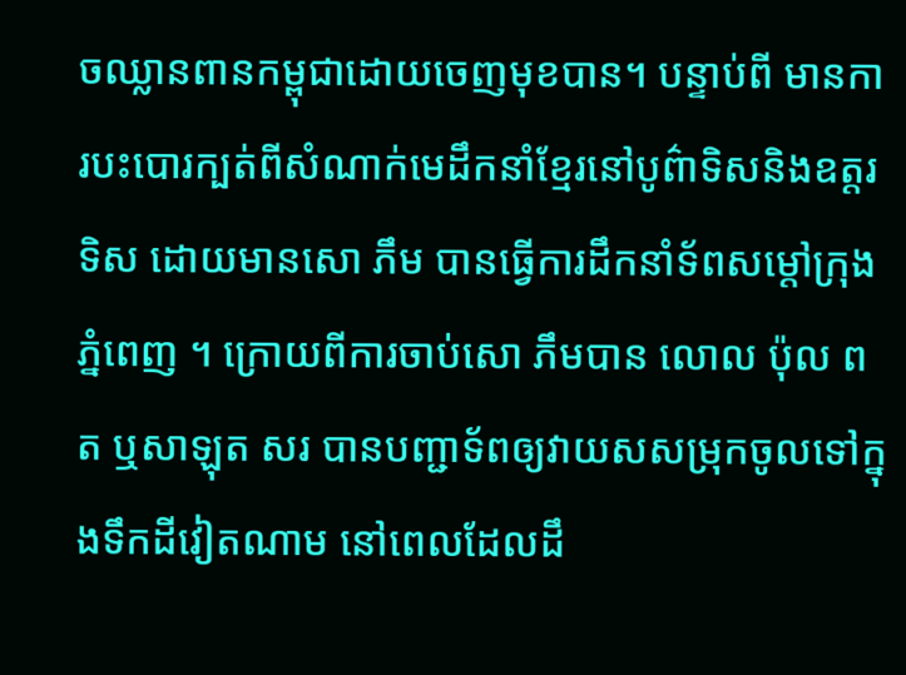ចឈ្លានពានកម្ពុជាដោយចេញមុខបាន។ បន្ទាប់ពី មានការបះបោរក្បត់ពីសំណាក់មេដឹកនាំខ្មែរនៅបូព៌ាទិសនិងឧត្តរទិស ដោយមានសោ ភឹម បានធ្វើការដឹកនាំទ័ពសម្តៅក្រុងភ្នំពេញ ។ ក្រោយពីការចាប់សោ ភឹមបាន លោល ប៉ុល ពត ឬសាឡុត សរ បានបញ្ជាទ័ពឲ្យវាយសសម្រុកចូលទៅក្នុងទឹកដីវៀតណាម នៅពេលដែលដឹ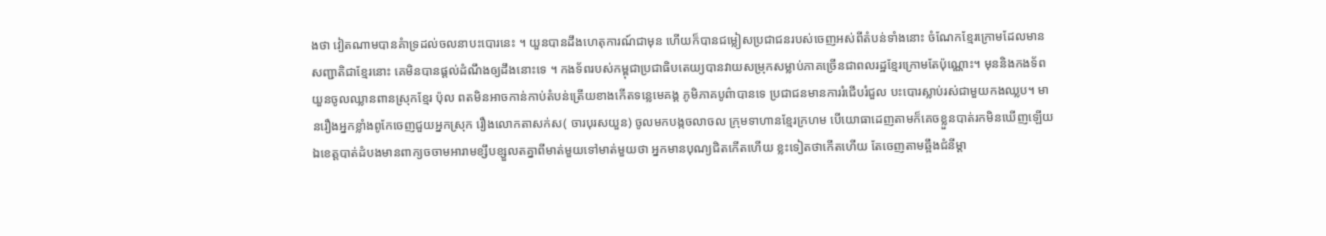ងថា វៀតណាមបានគំាទ្រដល់ចលនាបះបោរនេះ ។ យួនបានដឹងហេតុការណ៍ជាមុន ហើយក៏បានជម្លៀសប្រជាជនរបស់ចេញអស់ពីតំបន់ទាំងនោះ ចំណែកខ្មែរក្រោមដែលមានសញ្ជាតិជាខ្មែរនោះ គេមិនបានផ្តល់ដំណឹងឲ្យដឹងនោះទេ ។ កងទ័ពរបស់កម្ពុជាប្រជាធិបតេយ្យបានវាយសម្រុកសម្លាប់ភាគច្រើនជាពលរដ្ឋខ្មែរក្រោមតែប៉ុណ្ណោះ។ មុននិងកងទ័ពយួនចូលឈ្លានពានស្រុកខ្មែរ ប៉ុល ពតមិនអាចកាន់កាប់តំបន់ត្រើយខាងកើតទន្លេមេគង្គ ភូមិភាគបូព៌ាបានទេ ប្រជាជនមានការរំជើបរំជួល បះបោរស្លាប់រស់ជាមួយកងឈ្លប។ មានរឿងអ្នកខ្លាំងពូកែចេញជួយអ្នកស្រុក រឿងលោកតាសក់ស( ចារបុរសយួន) ចូលមកបង្កចលាចល ក្រុមទាហានខ្មែរក្រហម បើយោធាដេញតាមក៏គេចខ្លួនបាត់រកមិនឃើញឡើយ ឯខេត្តបាត់ដំបងមានពាក្យចចាមអារាមខ្សឹបខ្សួលតគ្នាពីមាត់មួយទៅមាត់មួយថា អ្នកមានបុណ្យជិតកើតហើយ ខ្លះទៀតថាកើតហើយ តែចេញតាមឆ្អឹងជំនីម្តា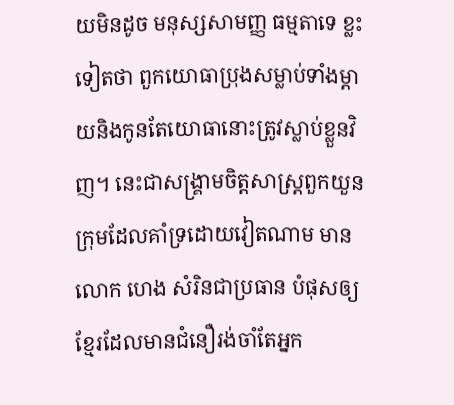យមិនដូច មនុស្សសាមញ្ញ ធម្មតាទេ ខ្លះទៀតថា ពួកយោធាប្រុងសម្លាប់ទាំងម្តាយនិងកូនតែយោធានោះត្រូវស្លាប់ខ្លួនវិញ។ នេះជាសង្រ្គាមចិត្តសាស្រ្តពួកយួន ក្រុមដែលគាំទ្រដោយវៀតណាម មានលោក ហេង សំរិនជាប្រធាន បំផុសឲ្យខ្មែរដែលមានជំនឿរង់ចាំតែអ្នក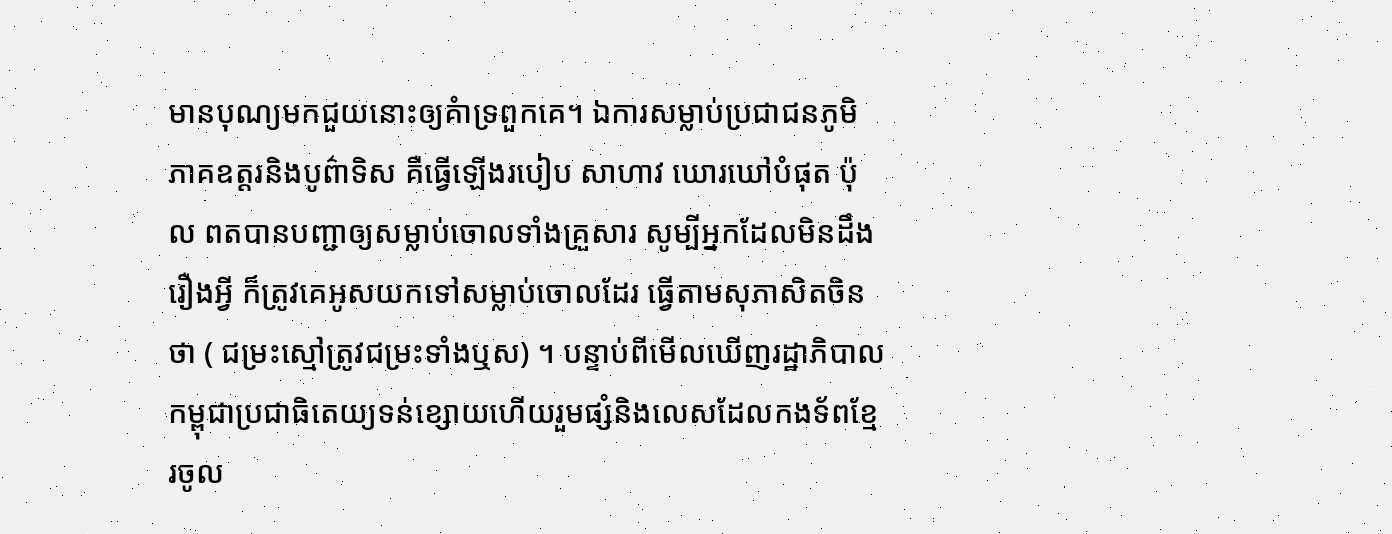មានបុណ្យមកជួយនោះឲ្យគំាទ្រពួកគេ។ ឯការសម្លាប់ប្រជាជនភូមិភាគឧត្តរនិងបូព៌ាទិស គឺធ្វើឡើងរបៀប សាហាវ ឃោរឃៅបំផុត ប៉ុល ពតបានបញ្ជាឲ្យសម្លាប់ចោលទាំងគ្រួសារ សូម្បីអ្នកដែលមិនដឹងរឿងអ្វី ក៏ត្រូវគេអូសយកទៅសម្លាប់ចោលដែរ ធ្វើតាមសុភាសិតចិនថា ( ជម្រះស្មៅត្រូវជម្រះទាំងឬស) ។ បន្ទាប់ពីមើលឃើញរដ្ឋាភិបាលកម្ពុជាប្រជាធិតេយ្យទន់ខ្សោយហើយរួមផ្សំនិងលេសដែលកងទ័ពខ្មែរចូល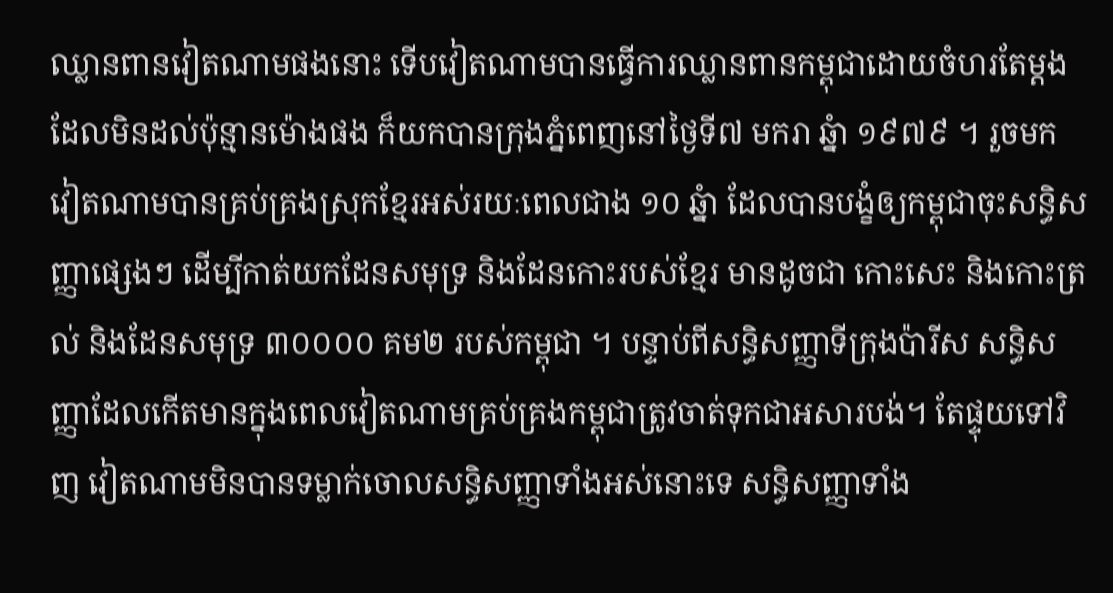ឈ្លានពានវៀតណាមផងនោះ ទើបវៀតណាមបានធ្វើការឈ្លានពានកម្ពុជាដោយចំហរតែម្តង ដែលមិនដល់ប៉ុន្មានម៉ោងផង ក៏យកបានក្រុងភ្នំពេញនៅថ្ងៃទី៧ មករា ឆ្នំា ១៩៧៩ ។ រួចមក វៀតណាមបានគ្រប់គ្រងស្រុកខ្មែរអស់រយៈពេលជាង ១០ ឆ្នំា ដែលបានបង្ខំឲ្យកម្ពុជាចុះសន្ធិសញ្ញាផ្សេងៗ ដើម្បីកាត់យកដែនសមុទ្រ និងដែនកោះរបស់ខ្មែរ មានដូចជា កោះសេះ និងកោះត្រល់ និងដែនសមុទ្រ ៣០០០០ គម២ របស់កម្ពុជា ។ បន្ទាប់ពីសន្ធិសញ្ញាទីក្រុងប៉ារីស សន្ធិសញ្ញាដែលកើតមានក្នុងពេលវៀតណាមគ្រប់គ្រងកម្ពុជាត្រូវចាត់ទុកជាអសារបង់។ តែផ្ទុយទៅវិញ វៀតណាមមិនបានទម្លាក់ចោលសន្ធិសញ្ញាទាំងអស់នោះទេ សន្ធិសញ្ញាទាំង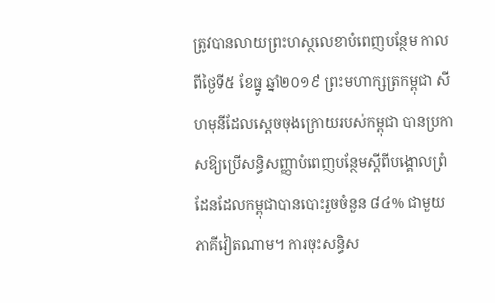ត្រូវបានលាយព្រះហស្ថលេខាបំពេញបន្ថែម កាលពីថ្ងៃទី៥ ខែធ្នូ ឆ្នាំ២០១៩ ព្រះមហាក្សត្រកម្ពុជា សីហមុនីដែលស្តេចចុងក្រោយរបស់កម្ពុជា បានប្រកាសឱ្យប្រើសន្ធិសញ្ញាបំពេញបន្ថែមស្ដីពីបង្គោលព្រំដែនដែលកម្ពុជាបានបោះរួចចំនួន ៨៤% ជាមួយភាគីវៀតណាម។ ការចុះសន្ធិស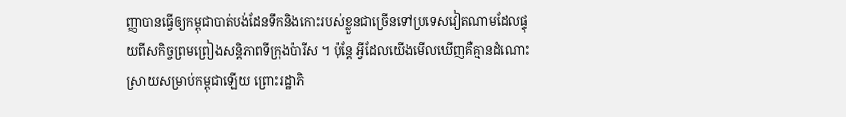ញ្ញាបានធ្វើឲ្យកម្ពុជាបាត់បង់ដែនទឹកនិងកោះរបស់ខ្លួនជាច្រើនទៅប្រទេសវៀតណាមដែលផ្ទុយពីសកិច្ចព្រមព្រៀងសន្តិភាពទីក្រុងប៉ារីស ។ ប៉ុន្តែ អ្វីដែលយើងមើលឃើញគឺគ្មានដំណោះស្រាយសម្រាប់កម្ពុជាឡើយ ព្រោះរដ្ឋាភិ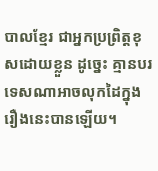បាលខ្មែរ ជាអ្នកប្រព្រិត្តខុសដោយខ្លួន ដូច្នេះ គ្មានបរទេសណាអាចលុកដៃក្នុងរឿងនេះបានឡើយ។